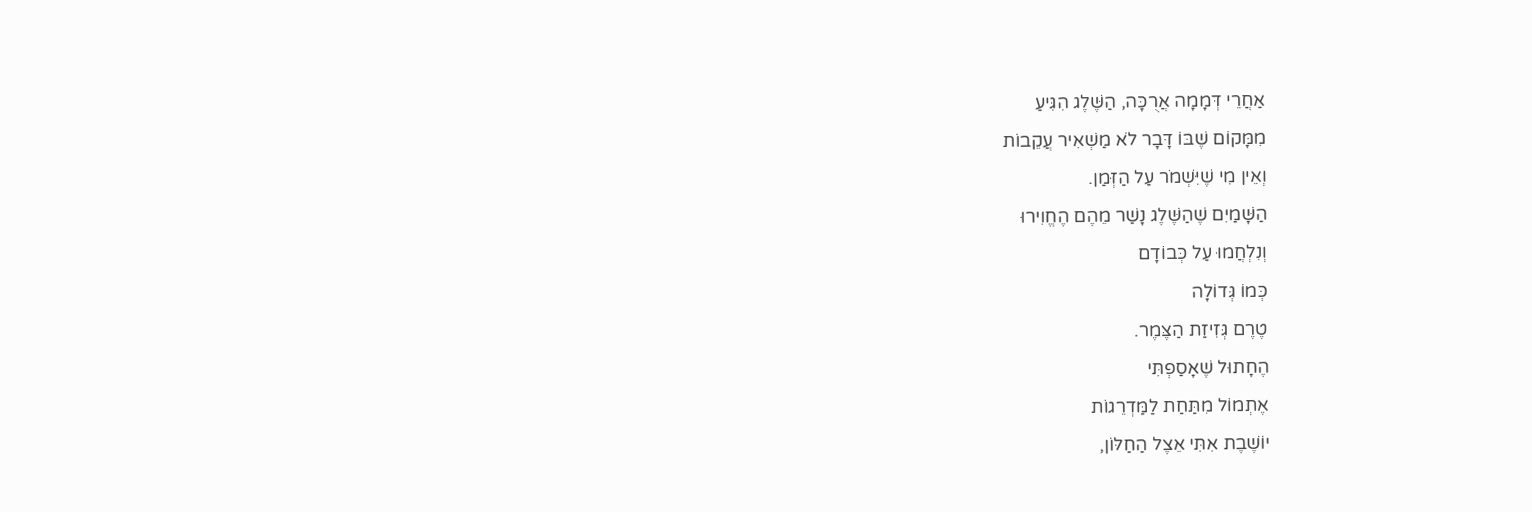אַחֲרֵי דְּמָמָה אֲרֻכָּה, הַשֶּׁלֶג הִגִּיעַ
מִמָּקוֹם שֶׁבּוֹ דָּבָר לֹא מַשְׁאִיר עֲקֵבוֹת
וְאֵין מִי שֶׁיִּשְׁמֹר עַל הַזְּמַן.
הַשָּׁמַיִם שֶׁהַשֶּׁלֶג נָשַׁר מֵהֶם הֶחֱוִירוּ
וְנִלְחֲמוּ עַל כְּבוֹדָם
כְּמוֹ גְּדוֹלָה
טֶרֶם גְּזִיזַת הַצֶּמֶר.
הֶחָתוּל שֶׁאָסַפְתִּי
אֶתְמוֹל מִתַּחַת לַמַּדְרֵגוֹת
יוֹשֶׁבֶת אִתִּי אֵצֶל הַחַלּוֹן,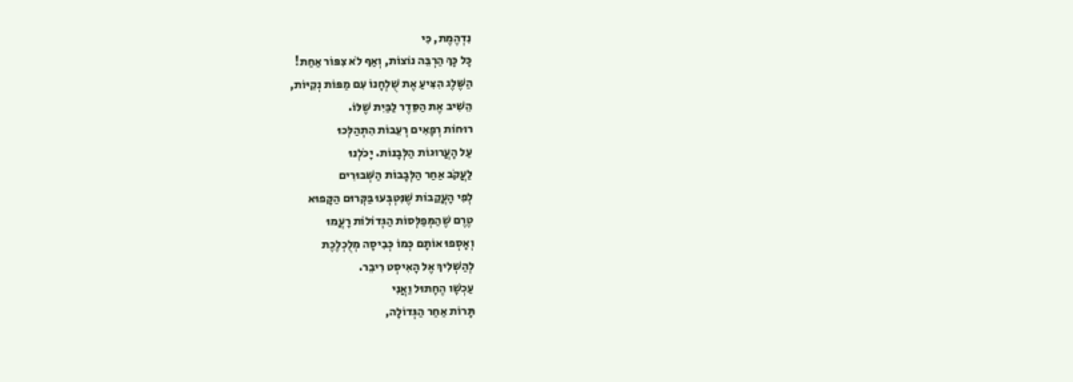נִדְהֶמֶת, כִּי
כָּל כָּךְ הַרְבֵּה נוֹצוֹת, וְאַף לֹא צִפּוֹר אַחַת!
הַשֶּׁלֶג הִצִּיעַ אֶת שֻׁלְחָנוֹ עִם מַפּוֹת נְקִיּוֹת,
הֵשִׁיב אֶת הַסֵּדֶר לַבַּיִת שֶׁלּוֹ.
רוּחוֹת רְפָאִים רְעֵבוֹת הִתְהַלְּכוּ
עַל הָעֲרוּגוֹת הַלְּבָנוֹת. יָכֹלְנוּ
לַעֲקֹב אַחַר הַלְּבָבוֹת הַשְּׁבוּרִים
לְפִי הָעֲקֵבוֹת שֶׁנִּטְבְּעוּ בַּקְּרוּם הַקָּפוּא
טֶרֶם שֶׁהַמְּפַלְּסוֹת הַגְּדוֹלוֹת רָעֲמוּ
וְאָסְפוּ אוֹתָם כְּמוֹ כְּבִיסָה מְלֻכְלֶכֶת
לְהַשְׁלִיךְ אֶל הָאִיסְט רִיבֵר.
עַכְשָׁו הֶחָתוּל וַאֲנִי
תָּרוֹת אַחַר הַגְּדוֹלָה,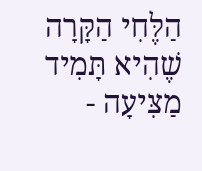הַלֶּחִי הַקָּרָה שֶׁהִיא תָּמִיד מַצִּיעָה -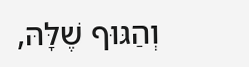וְהַגּוּף שֶׁלָּהּ,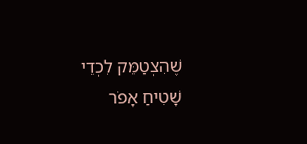שֶׁהִצְטַמֵּק לִכְדֵי שָׁטִיחַ אָפֹר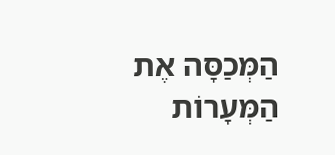הַמְּכַסָּה אֶת הַמְּעָרוֹת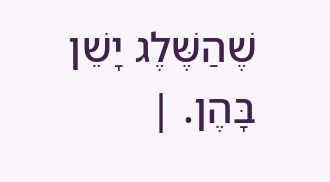שֶׁהַשֶּׁלֶג יָשֵׁן בָּהֶן. |